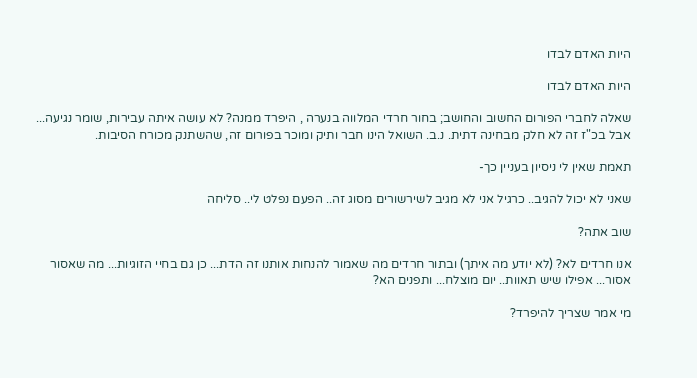היות האדם לבדו

היות האדם לבדו

שאלה לחברי הפורום החשוב והחושב; בחור חרדי המלווה בנערה , היפרד ממנה? לא עושה איתה עבירות, שומר נגיעה... אבל בכ"ז זה לא חלק מבחינה דתית. נ.ב. השואל הינו חבר ותיק ומוכר בפורום זה, שהשתנק מכורח הסיבות.

תאמת שאין לי ניסיון בעניין כך-

שאני לא יכול להגיב.. כרגיל אני לא מגיב לשירשורים מסוג זה.. הפעם נפלט לי.. סליחה

שוב אתה?

אנו חרדים לא? (לא יודע מה איתך) ובתור חרדים מה שאמור להנחות אותנו זה הדת... כן גם בחיי הזוגיות... מה שאסור אסור... אפילו שיש תאוות.. יום מוצלח... ותפנים הא?

מי אמר שצריך להיפרד?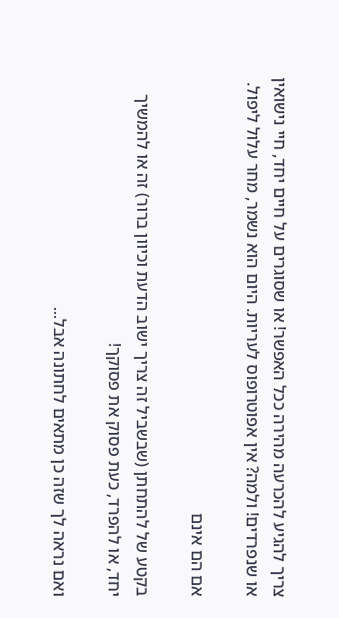צריך להגיע להכרעה מהירה ככל האפשר! או שסוגרים על חיים יחד, חיי נישואין או שנפרדים! ולמה? אין אפוטרופוס לעריות. היום הוא נשמר, מחר עלול ליפול.

אם הם אינם

בקטע של להתחתן (שבשביל זה צריך ישוב הדעת וכיוון ברור) זה או להמשיך יחד, או להפרד, כעת פסוק את פסוקך!

ואם נראה לך שזה כן מתאים לחתונה אבל...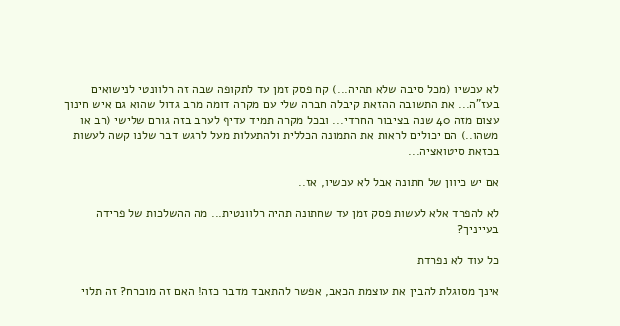לא עכשיו (מכל סיבה שלא תהיה...) קח פסק זמן עד לתקופה שבה זה רלוונטי לנישואים בעז"ה... את התשובה ההזאת קיבלה חברה שלי עם מקרה דומה מרב גדול שהוא גם איש חינוך עצום מזה 40 שנה בציבור החרדי... ובכל מקרה תמיד עדיף לערב בזה גורם שלישי (רב או משהו..) הם יכולים לראות את התמונה הכללית ולהתעלות מעל לרגש דבר שלנו קשה לעשות בכזאת סיטואציה...

אם יש כיוון של חתונה אבל לא עכשיו, אז..

לא להפרד אלא לעשות פסק זמן עד שחתונה תהיה רלוונטית... מה ההשלכות של פרידה בעייניך?

כל עוד לא נפרדת

אינך מסוגלת להבין את עוצמת הכאב, אפשר להתאבד מדבר כזה! האם זה מוכרח? זה תלוי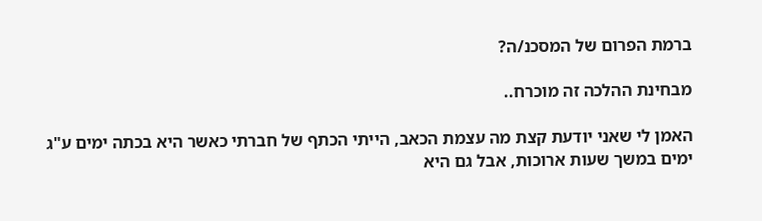ברמת הפרום של המסכנ/ה?

מבחינת ההלכה זה מוכרח..

האמן לי שאני יודעת קצת מה עצמת הכאב, הייתי הכתף של חברתי כאשר היא בכתה ימים ע"ג ימים במשך שעות ארוכות, אבל גם היא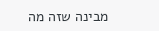מבינה שזה מה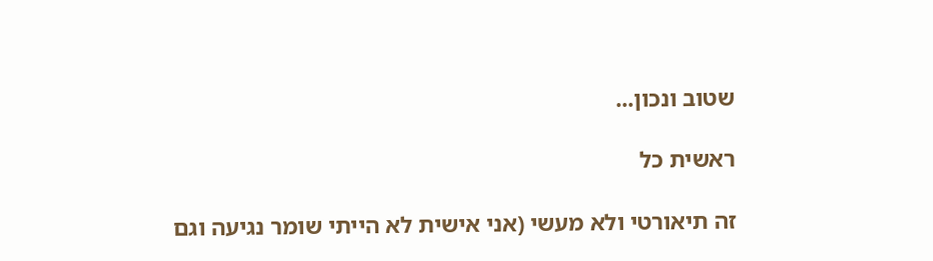שטוב ונכון...

ראשית כל

זה תיאורטי ולא מעשי (אני אישית לא הייתי שומר נגיעה וגם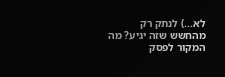לא...) לנתק רק מהחשש שזה יגיע? מה המקור לפסק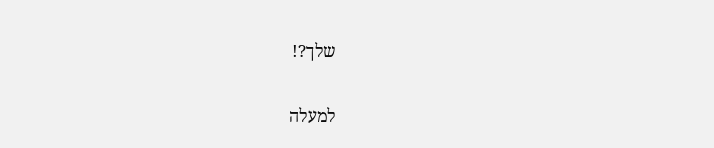שלך?!

למעלה